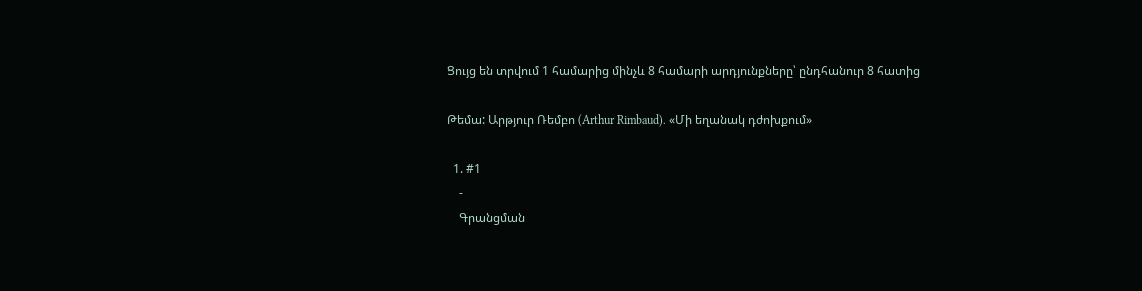Ցույց են տրվում 1 համարից մինչև 8 համարի արդյունքները՝ ընդհանուր 8 հատից

Թեմա: Արթյուր Ռեմբո (Arthur Rimbaud). «Մի եղանակ դժոխքում»

  1. #1
    -
    Գրանցման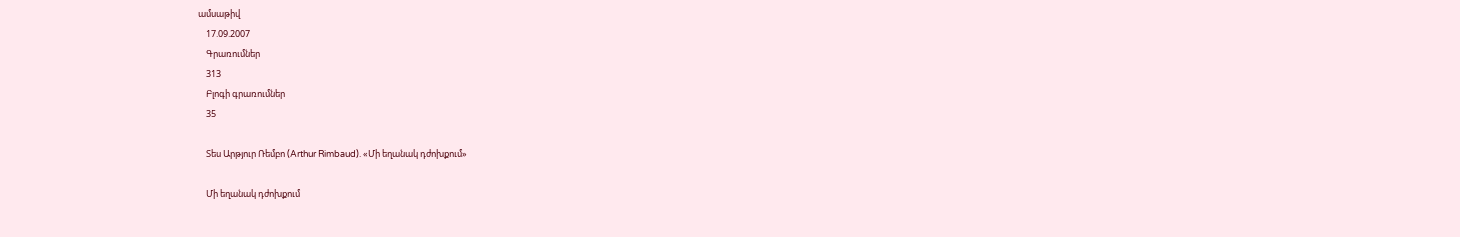ամսաթիվ
    17.09.2007
    Գրառումներ
    313
    Բլոգի գրառումներ
    35

    Տես Արթյուր Ռեմբո (Arthur Rimbaud). «Մի եղանակ դժոխքում»

    Մի եղանակ դժոխքում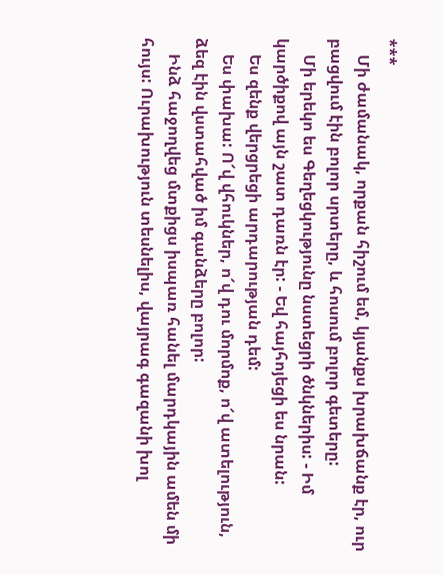***
    Մի ժամանակ, որքան հիշում եմ, կյանքս խրախճանք էր, ուր բացվում էին բոլոր սրտերը, և հոսում բոլոր գետերը:
    Մի երեկո ես Գեղեցկությունը նստեցրի ծնկներիս: - Իմ կարծիքով այն շատ դառն էր: - Եվ հայհոյեցի ես նրան:
    Ես զենք վերցրեցի արդարության դեմ:
    Ես փախա: Ո՜վ վհուկներ, ո՜վ դու մորմոք, ո՜վ ատելություն, ձեզ էին վստահված իմ գանձերը բոլոր:
    Ինձ հաջողվեց մտքիցս իսպառ հանել մարդկային ամեն մի հույս: Ուրախություն տեսնելիս, վայրագ գազանի խոլ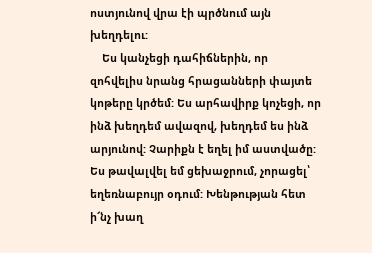ոստյունով վրա էի պրծնում այն խեղդելու:
    Ես կանչեցի դահիճներին, որ զոհվելիս նրանց հրացանների փայտե կոթերը կրծեմ: Ես արհավիրք կոչեցի, որ ինձ խեղդեմ ավազով, խեղդեմ ես ինձ արյունով: Չարիքն է եղել իմ աստվածը: Ես թավալվել եմ ցեխաջրում, չորացել՝ եղեռնաբույր օդում: Խենթության հետ ի՜նչ խաղ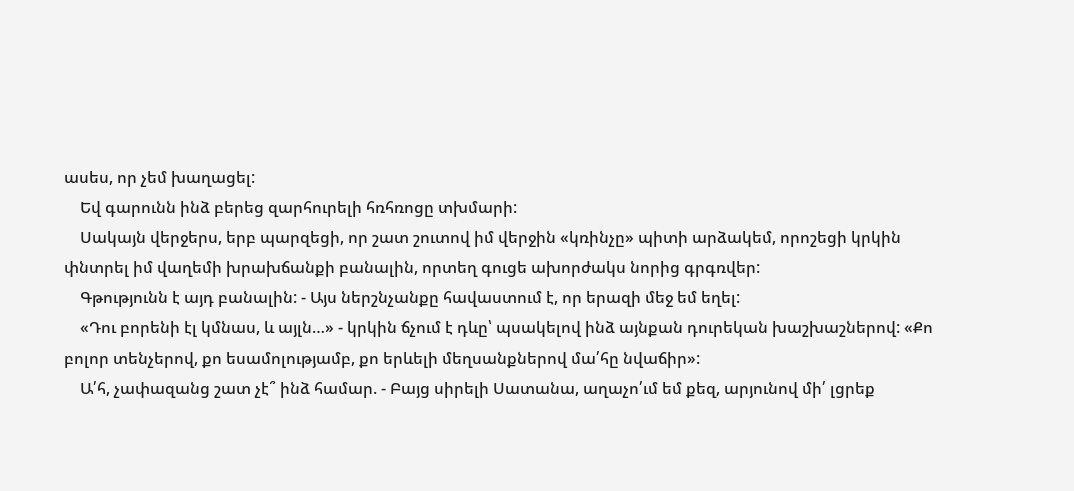ասես, որ չեմ խաղացել:
    Եվ գարունն ինձ բերեց զարհուրելի հռհռոցը տխմարի:
    Սակայն վերջերս, երբ պարզեցի, որ շատ շուտով իմ վերջին «կռինչը» պիտի արձակեմ, որոշեցի կրկին փնտրել իմ վաղեմի խրախճանքի բանալին, որտեղ գուցե ախորժակս նորից գրգռվեր:
    Գթությունն է այդ բանալին: - Այս ներշնչանքը հավաստում է, որ երազի մեջ եմ եղել:
    «Դու բորենի էլ կմնաս, և այլն…» - կրկին ճչում է դևը՝ պսակելով ինձ այնքան դուրեկան խաշխաշներով: «Քո բոլոր տենչերով, քո եսամոլությամբ, քո երևելի մեղսանքներով մա՛հը նվաճիր»:
    Ա՛հ, չափազանց շատ չէ՞ ինձ համար. - Բայց սիրելի Սատանա, աղաչո՛ւմ եմ քեզ, արյունով մի՛ լցրեք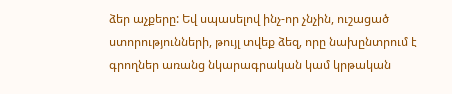ձեր աչքերը: Եվ սպասելով ինչ-որ չնչին, ուշացած ստորությունների, թույլ տվեք ձեզ, որը նախընտրում է գրողներ առանց նկարագրական կամ կրթական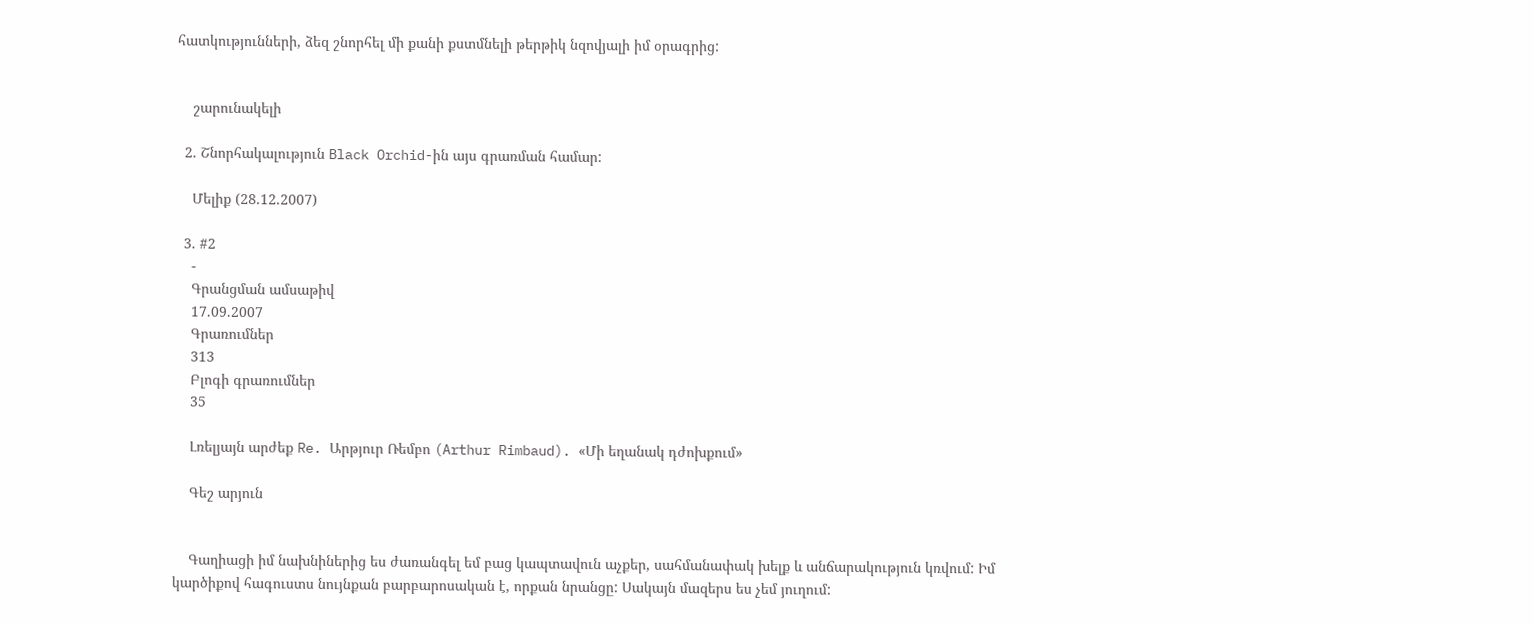հատկությունների, ձեզ շնորհել մի քանի քստմնելի թերթիկ նզովյալի իմ օրագրից:


    շարունակելի

  2. Շնորհակալություն Black Orchid-ին այս գրառման համար:

    Մելիք (28.12.2007)

  3. #2
    -
    Գրանցման ամսաթիվ
    17.09.2007
    Գրառումներ
    313
    Բլոգի գրառումներ
    35

    Լռելյայն արժեք Re. Արթյուր Ռեմբո (Arthur Rimbaud). «Մի եղանակ դժոխքում»

    Գեշ արյուն


    Գաղիացի իմ նախնիներից ես ժառանգել եմ բաց կապտավուն աչքեր, սահմանափակ խելք և անճարակություն կռվում: Իմ կարծիքով հագուստս նույնքան բարբարոսական է, որքան նրանցը: Սակայն մազերս ես չեմ յուղում: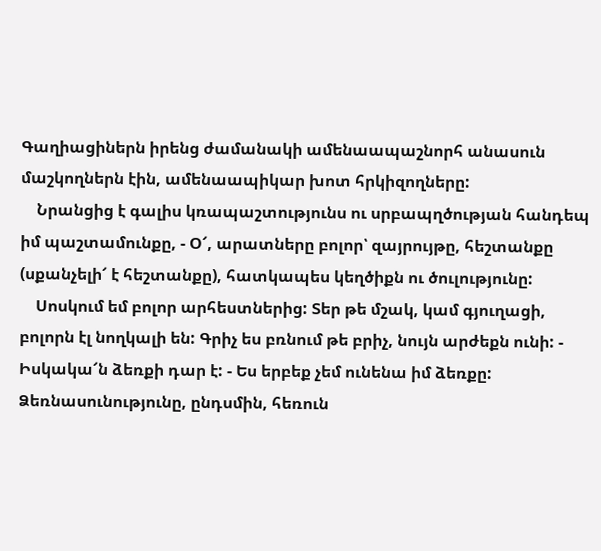Գաղիացիներն իրենց ժամանակի ամենաապաշնորհ անասուն մաշկողներն էին, ամենաապիկար խոտ հրկիզողները:
    Նրանցից է գալիս կռապաշտությունս ու սրբապղծության հանդեպ իմ պաշտամունքը, - Օ՜, արատները բոլոր՝ զայրույթը, հեշտանքը (սքանչելի՜ է հեշտանքը), հատկապես կեղծիքն ու ծուլությունը:
    Սոսկում եմ բոլոր արհեստներից: Տեր թե մշակ, կամ գյուղացի, բոլորն էլ նողկալի են: Գրիչ ես բռնում թե բրիչ, նույն արժեքն ունի: - Իսկակա՜ն ձեռքի դար է: - Ես երբեք չեմ ունենա իմ ձեռքը: Ձեռնասունությունը, ընդսմին, հեռուն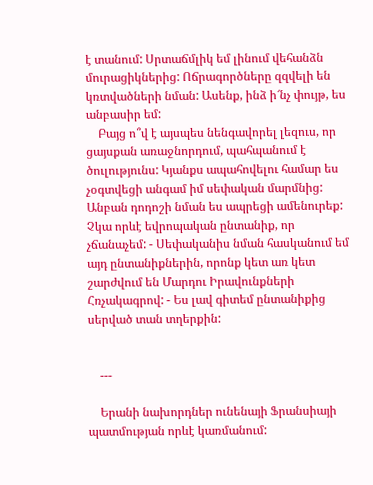է տանում: Սրտաճմլիկ եմ լինում վեհանձն մուրացիկներից: Ոճրագործները զզվելի են կռտվածների նման: Ասենք, ինձ ի՜նչ փույթ, ես անբասիր եմ:
    Բայց ո՞վ է այսպես նենգավորել լեզուս, որ ցայսքան առաջնորդում, պահպանում է ծուլությունս: Կյանքս ապահովելու համար ես չօգտվեցի անգամ իմ սեփական մարմնից: Անբան դոդոշի նման ես ապրեցի ամենուրեք: Չկա որևէ եվրոպական ընտանիք, որ չճանաչեմ: - Սեփականիս նման հասկանում եմ այդ ընտանիքներին, որոնք կետ առ կետ շարժվում են Մարդու Իրավունքների Հռչակագրով: - Ես լավ գիտեմ ընտանիքից սերված տան տղերքին:


    ---

    Երանի նախորդներ ունենայի Ֆրանսիայի պատմության որևէ կառմանում: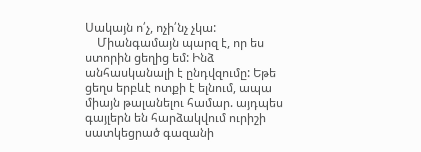Սակայն ո՛չ, ոչի՛նչ չկա:
    Միանգամայն պարզ է, որ ես ստորին ցեղից եմ: Ինձ անհասկանալի է ընդվզումը: Եթե ցեղս երբևէ ոտքի է ելնում, ապա միայն թալանելու համար. այդպես գայլերն են հարձակվում ուրիշի սատկեցրած գազանի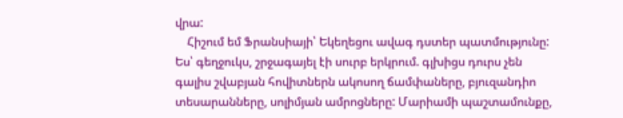վրա:
    Հիշում եմ Ֆրանսիայի՝ Եկեղեցու ավագ դստեր պատմությունը: Ես՝ գեղջուկս, շրջագայել էի սուրբ երկրում. գլխիցս դուրս չեն գալիս շվաբյան հովիտներն ակոսող ճամփաները, բյուզանդիո տեսարանները, սոլիմյան ամրոցները: Մարիամի պաշտամունքը,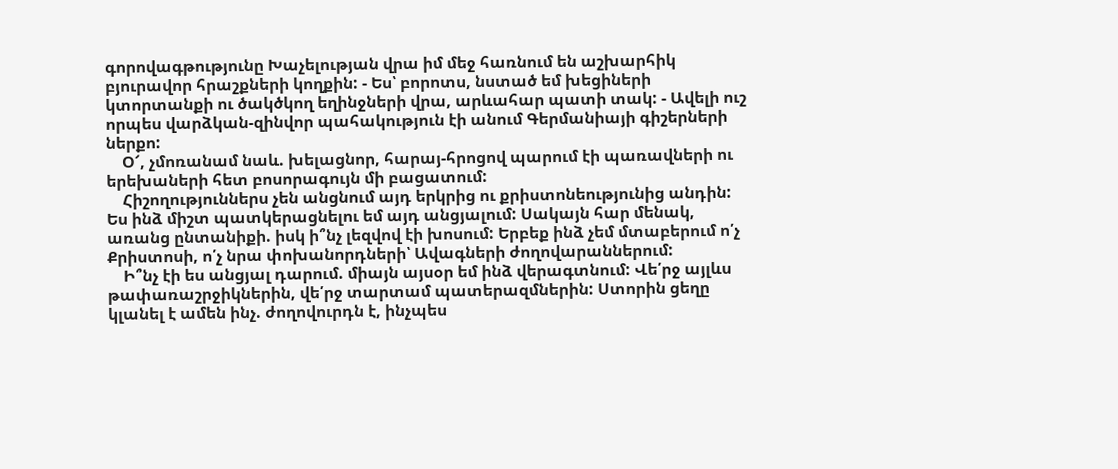գորովագթությունը Խաչելության վրա իմ մեջ հառնում են աշխարհիկ բյուրավոր հրաշքների կողքին: - Ես՝ բորոտս, նստած եմ խեցիների կտորտանքի ու ծակծկող եղինջների վրա, արևահար պատի տակ: - Ավելի ուշ որպես վարձկան-զինվոր պահակություն էի անում Գերմանիայի գիշերների ներքո:
    Օ՜, չմոռանամ նաև. խելացնոր, հարայ-հրոցով պարում էի պառավների ու երեխաների հետ բոսորագույն մի բացատում:
    Հիշողություններս չեն անցնում այդ երկրից ու քրիստոնեությունից անդին: Ես ինձ միշտ պատկերացնելու եմ այդ անցյալում: Սակայն հար մենակ, առանց ընտանիքի. իսկ ի՞նչ լեզվով էի խոսում: Երբեք ինձ չեմ մտաբերում ո՛չ Քրիստոսի, ո՛չ նրա փոխանորդների՝ Ավագների ժողովարաններում:
    Ի՞նչ էի ես անցյալ դարում. միայն այսօր եմ ինձ վերագտնում: Վե՛րջ այլևս թափառաշրջիկներին, վե՛րջ տարտամ պատերազմներին: Ստորին ցեղը կլանել է ամեն ինչ. ժողովուրդն է, ինչպես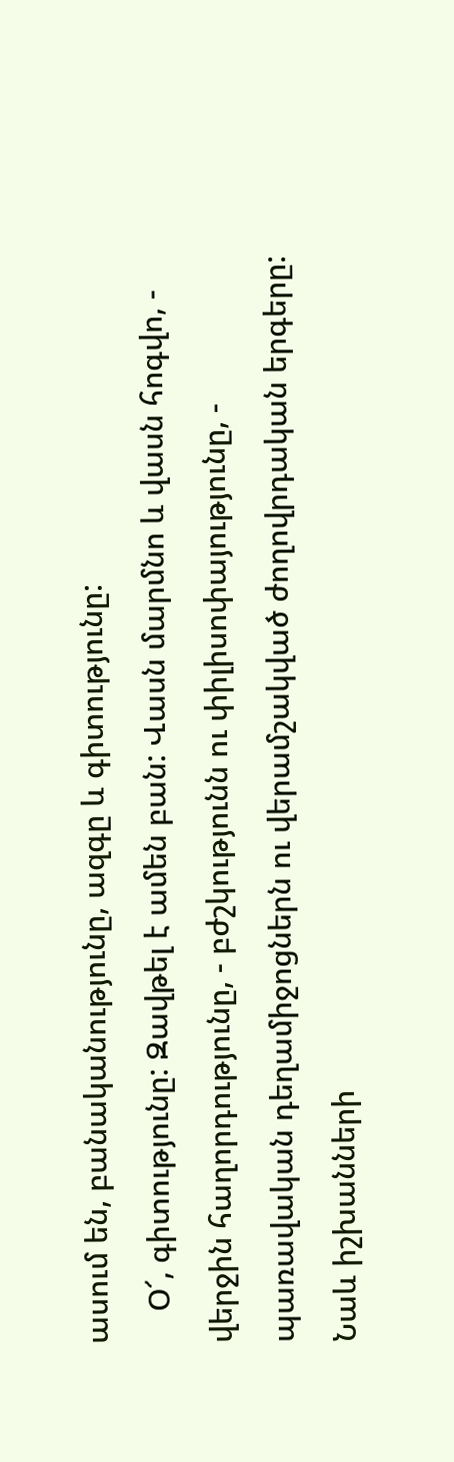ասում են, բանականությունը, ազգը և գիտությունը:
    Օ՜, գիտությունը: Զավթել է ամեն բան: Վասն մարմնո և վասն հոգվո, - վերջին հաղորդությունը, - բժշկությունն ու փիլիսոփայությունը, - պառավական դեղամիջոցներն ու վերամշակված ժողովրդական երգերը: Նաև իշխանների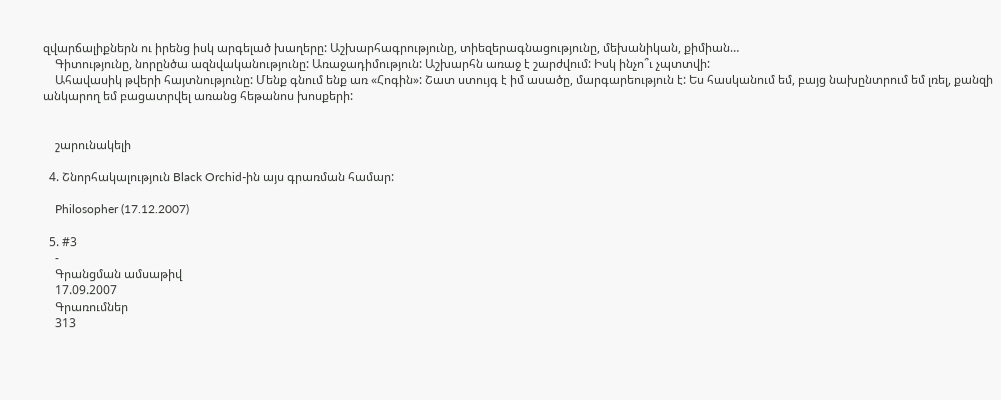զվարճալիքներն ու իրենց իսկ արգելած խաղերը: Աշխարհագրությունը, տիեզերագնացությունը, մեխանիկան, քիմիան…
    Գիտությունը, նորընծա ազնվականությունը: Առաջադիմություն: Աշխարհն առաջ է շարժվում: Իսկ ինչո՞ւ չպտտվի:
    Ահավասիկ թվերի հայտնությունը: Մենք գնում ենք առ «Հոգին»: Շատ ստույգ է իմ ասածը, մարգարեություն է: Ես հասկանում եմ, բայց նախընտրում եմ լռել, քանզի անկարող եմ բացատրվել առանց հեթանոս խոսքերի:


    շարունակելի

  4. Շնորհակալություն Black Orchid-ին այս գրառման համար:

    Philosopher (17.12.2007)

  5. #3
    -
    Գրանցման ամսաթիվ
    17.09.2007
    Գրառումներ
    313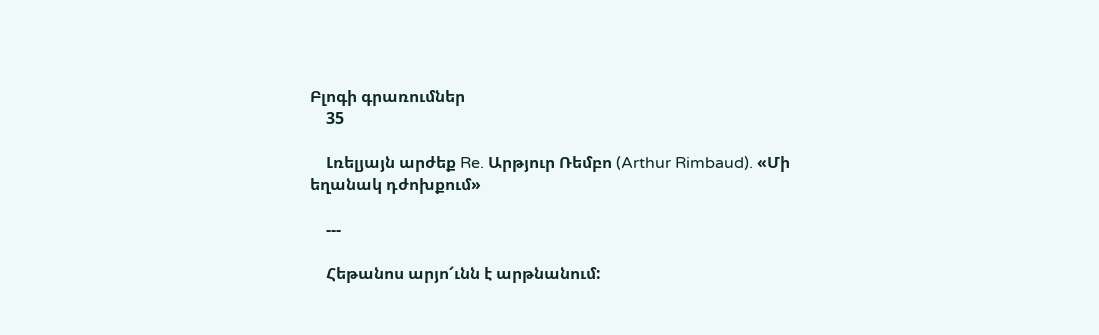Բլոգի գրառումներ
    35

    Լռելյայն արժեք Re. Արթյուր Ռեմբո (Arthur Rimbaud). «Մի եղանակ դժոխքում»

    ---

    Հեթանոս արյո՜ւնն է արթնանում: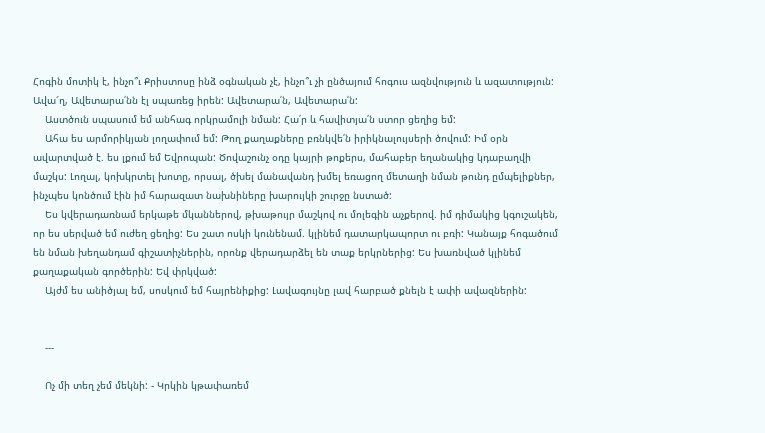Հոգին մոտիկ է, ինչո՞ւ Քրիստոսը ինձ օգնական չէ, ինչո՞ւ չի ընծայում հոգուս ազնվություն և ազատություն: Ավա՜ղ, Ավետարա՛նն էլ սպառեց իրեն: Ավետարա՛ն, Ավետարա՛ն:
    Աստծուն սպասում եմ անհագ որկրամոլի նման: Հա՛ր և հավիտյա՛ն ստոր ցեղից եմ:
    Ահա ես արմորիկյան լողափում եմ: Թող քաղաքները բռնկվե՛ն իրիկնալույսերի ծովում: Իմ օրն ավարտված է. ես լքում եմ Եվրոպան: Ծովաշունչ օդը կայրի թոքերս, մահաբեր եղանակից կդաբաղվի մաշկս: Լողալ, կոխկրտել խոտը, որսալ, ծխել մանավանդ խմել եռացող մետաղի նման թունդ ըմպելիքներ, ինչպես կոնծում էին իմ հարազատ նախնիները խարույկի շուրջը նստած:
    Ես կվերադառնամ երկաթե մկաններով, թխաթույր մաշկով ու մոլեգին աչքերով. իմ դիմակից կգուշակեն, որ ես սերված եմ ուժեղ ցեղից: Ես շատ ոսկի կունենամ. կլինեմ դատարկապորտ ու բռի: Կանայք հոգածում են նման խեղանդամ գիշատիչներին, որոնք վերադարձել են տաք երկրներից: Ես խառնված կլինեմ քաղաքական գործերին: Եվ փրկված:
    Այժմ ես անիծյալ եմ, սոսկում եմ հայրենիքից: Լավագույնը լավ հարբած քնելն է ափի ավազներին:


    ---

    Ոչ մի տեղ չեմ մեկնի: - Կրկին կթափառեմ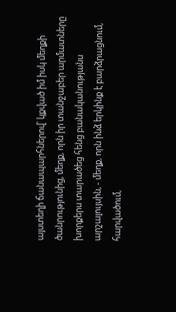այստեղի ճանապարհներով՝ կքված իմ իսկ մեղքի ծանրությունից, մեղք, որն իր տանջաբեր արմատները խորքերս տարածեց հենց բանականությանս արշալույսին, - մեղք, որն ինձ երկինք է բարձրացնում, հարվածում,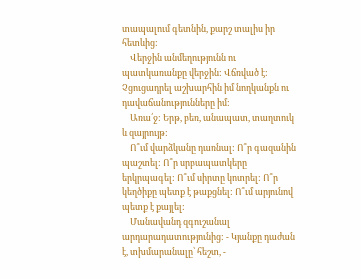տապալում գետնին, քարշ տալիս իր հետևից:
    Վերջին անմեղությունն ու պատկառանքը վերջին: Վճռված է: Չցուցադրել աշխարհին իմ նողկանքն ու դավաճանությունները իմ:
    Առա՛ջ: Երթ, բեռ, անապատ, տաղտուկ և զայրույթ:
    Ո՞ւմ վարձկանը դառնալ: Ո՞ր գազանին պաշտել: Ո՞ր սրբապատկերը երկրպագել: Ո՞ւմ սիրտը կոտրել: Ո՞ր կեղծիքը պետք է թաքցնել: Ո՞ւմ արյունով պետք է քայլել:
    Մանավանդ զգուշանալ արդարադատությունից: - Կյանքը դաժան է, տխմարանալը՝ հեշտ, -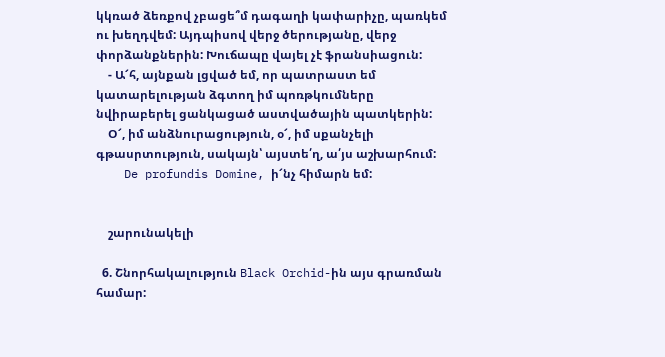կկռած ձեռքով չբացե՞մ դագաղի կափարիչը, պառկեմ ու խեղդվեմ: Այդպիսով վերջ ծերությանը, վերջ փորձանքներին: Խուճապը վայել չէ ֆրանսիացուն:
    - Ա՜հ, այնքան լցված եմ, որ պատրաստ եմ կատարելության ձգտող իմ պոռթկումները նվիրաբերել ցանկացած աստվածային պատկերին:
    Օ՜, իմ անձնուրացություն, օ՜, իմ սքանչելի գթասրտություն, սակայն՝ այստե՛ղ, ա՛յս աշխարհում:
    De profundis Domine, ի՜նչ հիմարն եմ:


    շարունակելի

  6. Շնորհակալություն Black Orchid-ին այս գրառման համար: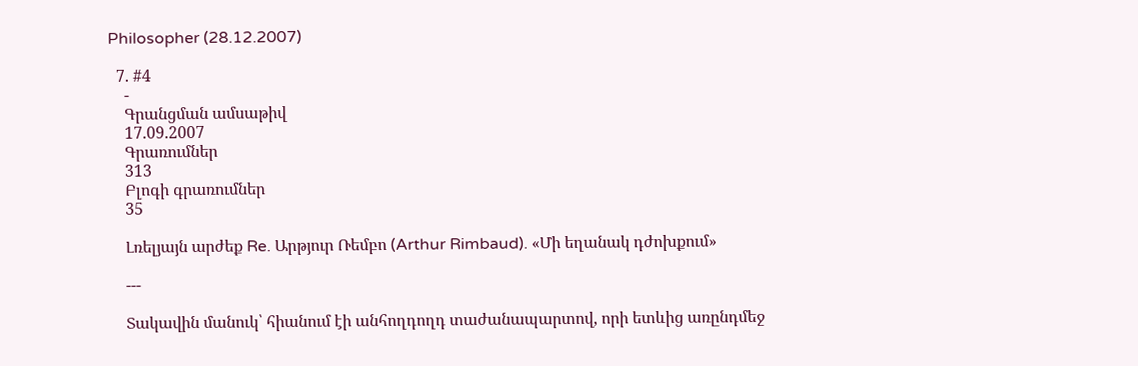Philosopher (28.12.2007)

  7. #4
    -
    Գրանցման ամսաթիվ
    17.09.2007
    Գրառումներ
    313
    Բլոգի գրառումներ
    35

    Լռելյայն արժեք Re. Արթյուր Ռեմբո (Arthur Rimbaud). «Մի եղանակ դժոխքում»

    ---

    Տակավին մանուկ՝ հիանում էի անհողդողդ տաժանապարտով, որի ետևից առընդմեջ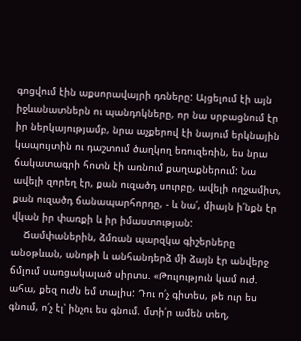գոցվում էին աքսորավայրի դռները: Այցելում էի այն իջևանատներն ու պանդոկները, որ նա սրբացնում էր իր ներկայությամբ, նրա աչքերով էի նայում երկնային կապույտին ու դաշտում ծաղկող եռուզեռին, ես նրա ճակատագրի հոտն էի առնում քաղաքներում: Նա ավելի զորեղ էր, քան ուզածդ սուրբը, ավելի ողջամիտ, քան ուզածդ ճանապարհորդը, - և նա՛, միայն ի՛նքն էր վկան իր փառքի և իր իմաստության:
    Ճամփաներին, ձմռան պարզկա գիշերները անօթևան, անոթի և անհանդերձ մի ձայն էր անվերջ ճմլում սառցակալած սիրտս. «Թուլություն կամ ուժ. ահա, քեզ ուժն եմ տալիս: Դու ո՛չ գիտես, թե ուր ես գնում, ո՛չ էլ՝ ինչու ես գնում. մտի՛ր ամեն տեղ,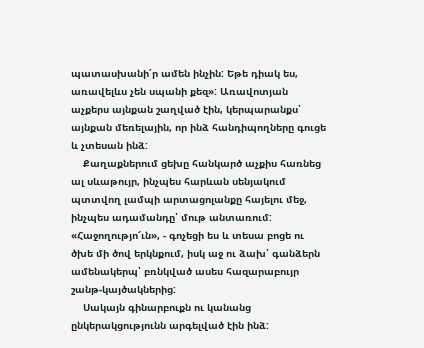պատասխանի՛ր ամեն ինչին: Եթե դիակ ես, առավելևս չեն սպանի քեզ»: Առավոտյան աչքերս այնքան շաղված էին, կերպարանքս՝ այնքան մեռելային, որ ինձ հանդիպողները գուցե և չտեսան ինձ:
    Քաղաքներում ցեխը հանկարծ աչքիս հառնեց ալ սևաթույր, ինչպես հարևան սենյակում պտտվող լամպի արտացոլանքը հայելու մեջ, ինչպես ադամանդը՝ մութ անտառում: «Հաջողությո՜ւն», - գոչեցի ես և տեսա բոցե ու ծխե մի ծով երկնքում, իսկ աջ ու ձախ՝ գանձերն ամենակերպ՝ բռնկված ասես հազարաբույր շանթ-կայծակներից:
    Սակայն գինարբուքն ու կանանց ընկերակցությունն արգելված էին ինձ: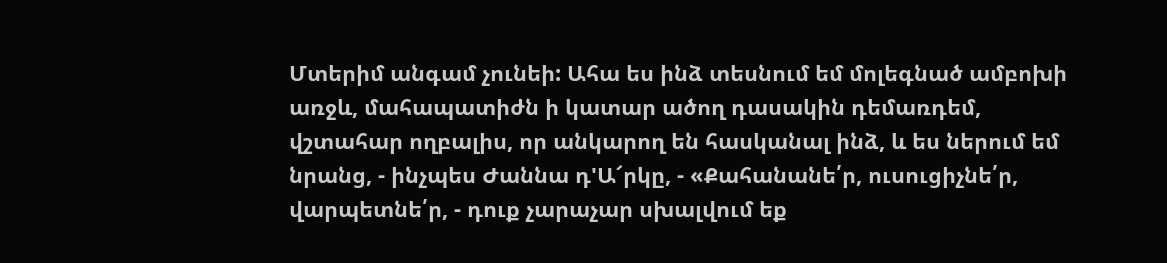Մտերիմ անգամ չունեի: Ահա ես ինձ տեսնում եմ մոլեգնած ամբոխի առջև, մահապատիժն ի կատար ածող դասակին դեմառդեմ, վշտահար ողբալիս, որ անկարող են հասկանալ ինձ, և ես ներում եմ նրանց, - ինչպես Ժաննա դ'Ա՜րկը, - «Քահանանե՛ր, ուսուցիչնե՛ր, վարպետնե՛ր, - դուք չարաչար սխալվում եք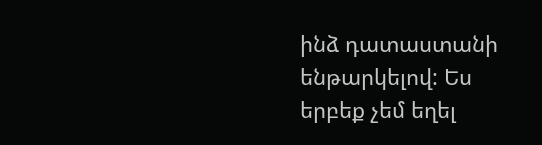ինձ դատաստանի ենթարկելով: Ես երբեք չեմ եղել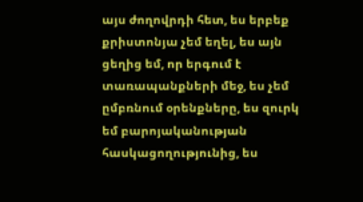այս ժողովրդի հետ, ես երբեք քրիստոնյա չեմ եղել, ես այն ցեղից եմ, որ երգում է տառապանքների մեջ, ես չեմ ըմբռնում օրենքները, ես զուրկ եմ բարոյականության հասկացողությունից, ես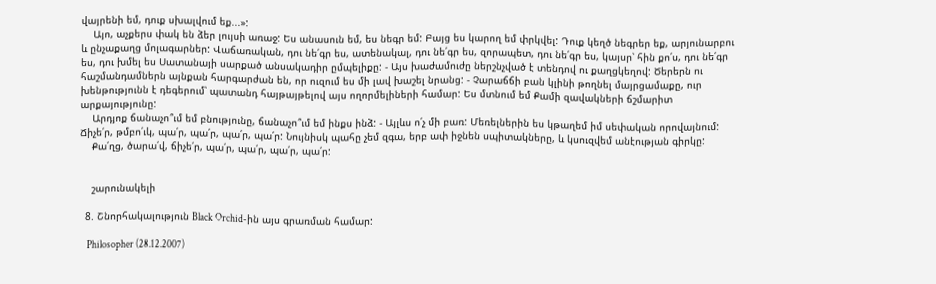վայրենի եմ, դուք սխալվում եք...»:
    Այո, աչքերս փակ են ձեր լույսի առաջ: Ես անասուն եմ, ես նեգր եմ: Բայց ես կարող եմ փրկվել: Դուք կեղծ նեգրեր եք, արյունարբու և ընչաքաղց մոլագարներ: Վաճառական, դու նե՛գր ես, ատենակալ, դու նե՛գր ես, զորապետ, դու նե՛գր ես, կայսր՝ հին քո՛ս, դու նե՛գր ես, դու խմել ես Սատանայի սարքած անսակադիր ըմպելիքը: - Այս խաժամուժը ներշնչված է տենդով ու քաղցկեղով: Ծերերն ու հաշմանդամներն այնքան հարգարժան են, որ ուզում ես մի լավ խաշել նրանց: - Չարաճճի բան կլինի թողնել մայրցամաքը, ուր խենթությունն է դեգերում՝ պատանդ հայթայթելով այս ողորմելիների համար: Ես մտնում եմ Քամի զավակների ճշմարիտ արքայությունը:
    Արդյոք ճանաչո՞ւմ եմ բնությունը, ճանաչո՞ւմ եմ ինքս ինձ: - Այլևս ո՛չ մի բառ: Մեռելներին ես կթաղեմ իմ սեփական որովայնում: Ճիչե՛ր, թմբո՛ւկ, պա՛ր, պա՛ր, պա՛ր, պա՛ր: Նույնիսկ պահը չեմ զգա, երբ ափ իջնեն սպիտակները, և կսուզվեմ անէության գիրկը:
    Քա՛ղց, ծարա՛վ, ճիչե՛ր, պա՛ր, պա՛ր, պա՛ր, պա՛ր:


    շարունակելի

  8. Շնորհակալություն Black Orchid-ին այս գրառման համար:

    Philosopher (28.12.2007)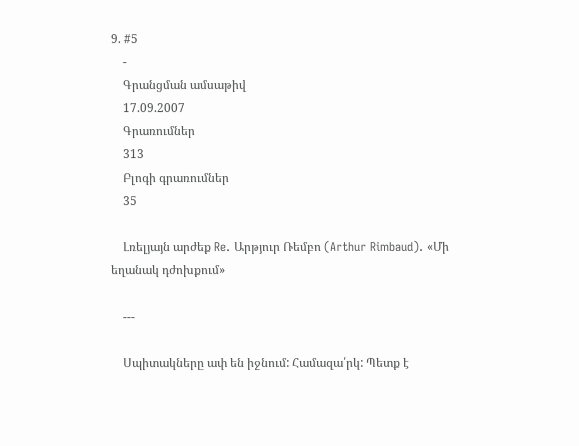9. #5
    -
    Գրանցման ամսաթիվ
    17.09.2007
    Գրառումներ
    313
    Բլոգի գրառումներ
    35

    Լռելյայն արժեք Re. Արթյուր Ռեմբո (Arthur Rimbaud). «Մի եղանակ դժոխքում»

    ---

    Սպիտակները ափ են իջնում: Համազա՛րկ: Պետք է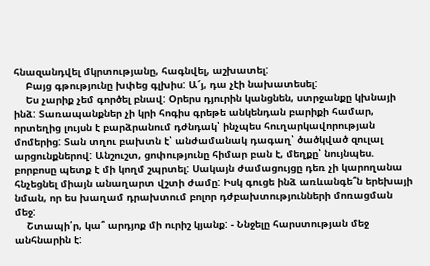հնազանդվել մկրտությանը, հագնվել, աշխատել:
    Բայց գթությունը խփեց գլխիս: Ա՜յ, դա չէի նախատեսել:
    Ես չարիք չեմ գործել բնավ: Օրերս դյուրին կանցնեն, ստրջանքը կխնայի ինձ: Տառապանքներ չի կրի հոգիս գրեթե անկենդան բարիքի համար, որտեղից լույսն է բարձրանում դժնդակ՝ ինչպես հուղարկավորության մոմերից: Տան տղու բախտն է՝ անժամանակ դագաղ՝ ծածկված զուլալ արցունքներով: Անշուշտ, ցոփությունը հիմար բան է, մեղքը՝ նույնպես. բորբոսը պետք է մի կողմ շպրտել: Սակայն ժամացույցը դեռ չի կարողանա հնչեցնել միայն անաղարտ վշտի ժամը: Իսկ գուցե ինձ առևանգե՞ն երեխայի նման, որ ես խաղամ դրախտում բոլոր դժբախտությունների մոռացման մեջ:
    Շտապի՛ր, կա՞ արդյոք մի ուրիշ կյանք: - Ննջելը հարստության մեջ անհնարին է: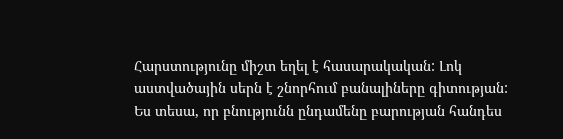Հարստությունը միշտ եղել է հասարակական: Լոկ աստվածային սերն է շնորհում բանալիները գիտության: Ես տեսա, որ բնությունն ընդամենը բարության հանդես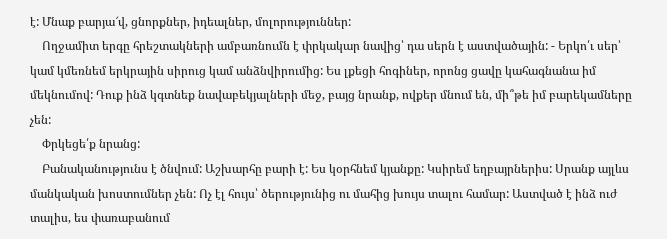է: Մնաք բարյա՜վ, ցնորքներ, իդեալներ, մոլորություններ:
    Ողջամիտ երգը հրեշտակների ամբառնումն է փրկակար նավից՝ դա սերն է աստվածային: - Երկո՛ւ սեր՝ կամ կմեռնեմ երկրային սիրուց կամ անձնվիրումից: Ես լքեցի հոգիներ, որոնց ցավը կահագնանա իմ մեկնումով: Դուք ինձ կգտնեք նավաբեկյալների մեջ, բայց նրանք, ովքեր մնում են, մի՞թե իմ բարեկամները չեն:
    Փրկեցե՛ք նրանց:
    Բանականությունս է ծնվում: Աշխարհը բարի է: Ես կօրհնեմ կյանքը: Կսիրեմ եղբայրներիս: Սրանք այլևս մանկական խոստումներ չեն: Ոչ էլ հույս՝ ծերությունից ու մահից խույս տալու համար: Աստված է ինձ ուժ տալիս, ես փառաբանում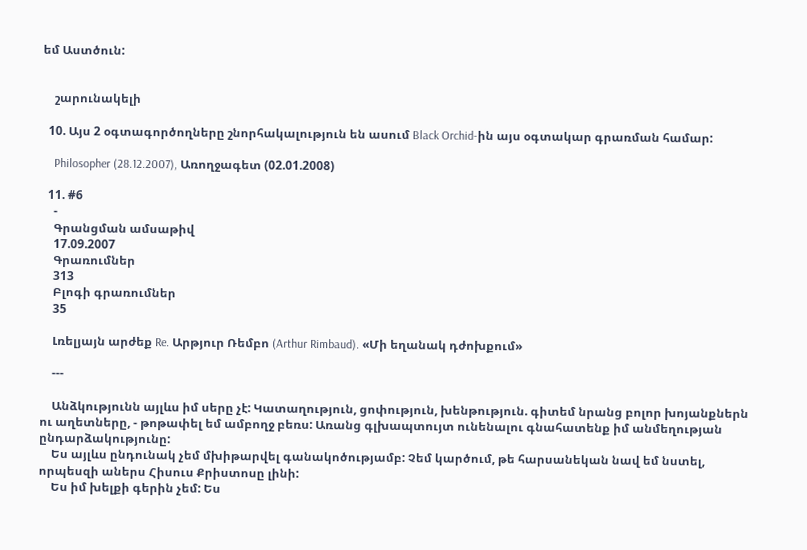եմ Աստծուն:


    շարունակելի

  10. Այս 2 օգտագործողները շնորհակալություն են ասում Black Orchid-ին այս օգտակար գրառման համար:

    Philosopher (28.12.2007), Առողջագետ (02.01.2008)

  11. #6
    -
    Գրանցման ամսաթիվ
    17.09.2007
    Գրառումներ
    313
    Բլոգի գրառումներ
    35

    Լռելյայն արժեք Re. Արթյուր Ռեմբո (Arthur Rimbaud). «Մի եղանակ դժոխքում»

    ---

    Անձկությունն այլևս իմ սերը չէ: Կատաղություն, ցոփություն, խենթություն. գիտեմ նրանց բոլոր խոյանքներն ու աղետները, - թոթափել եմ ամբողջ բեռս: Առանց գլխապտույտ ունենալու գնահատենք իմ անմեղության ընդարձակությունը:
    Ես այլևս ընդունակ չեմ մխիթարվել գանակոծությամբ: Չեմ կարծում, թե հարսանեկան նավ եմ նստել, որպեսզի աներս Հիսուս Քրիստոսը լինի:
    Ես իմ խելքի գերին չեմ: Ես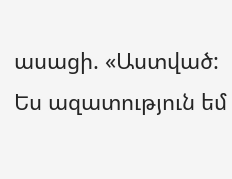ասացի. «Աստված: Ես ազատություն եմ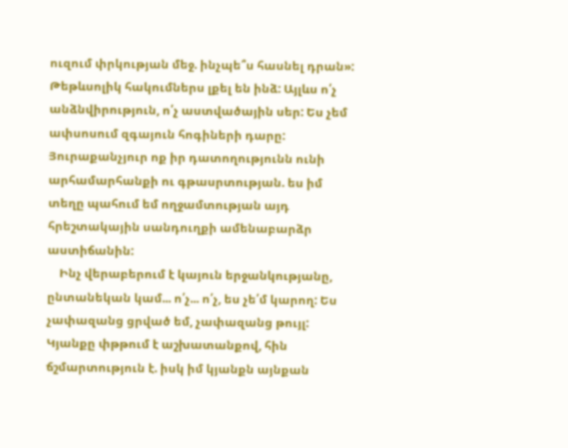ուզում փրկության մեջ. ինչպե՞ս հասնել դրան»: Թեթևսոլիկ հակումներս լքել են ինձ: Այլևս ո՛չ անձնվիրություն, ո՛չ աստվածային սեր: Ես չեմ ափսոսում զգայուն հոգիների դարը: Յուրաքանչյուր ոք իր դատողությունն ունի արհամարհանքի ու գթասրտության. ես իմ տեղը պահում եմ ողջամտության այդ հրեշտակային սանդուղքի ամենաբարձր աստիճանին:
    Ինչ վերաբերում է կայուն երջանկությանը, ընտանեկան կամ... ո՛չ... ո՛չ, ես չե՛մ կարող: Ես չափազանց ցրված եմ, չափազանց թույլ: Կյանքը փթթում է աշխատանքով, հին ճշմարտություն է. իսկ իմ կյանքն այնքան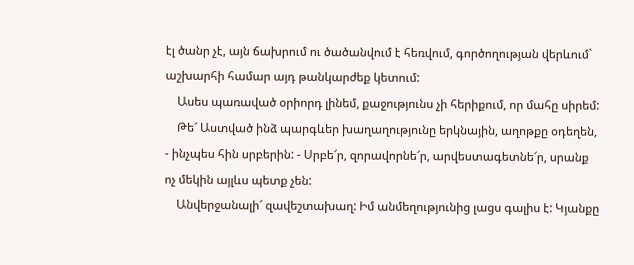էլ ծանր չէ, այն ճախրում ու ծածանվում է հեռվում, գործողության վերևում` աշխարհի համար այդ թանկարժեք կետում:
    Ասես պառաված օրիորդ լինեմ, քաջությունս չի հերիքում, որ մահը սիրեմ:
    Թե՜ Աստված ինձ պարգևեր խաղաղությունը երկնային, աղոթքը օդեղեն, - ինչպես հին սրբերին: - Սրբե՜ր, զորավորնե՜ր, արվեստագետնե՜ր, սրանք ոչ մեկին այլևս պետք չեն:
    Անվերջանալի՜ զավեշտախաղ: Իմ անմեղությունից լացս գալիս է: Կյանքը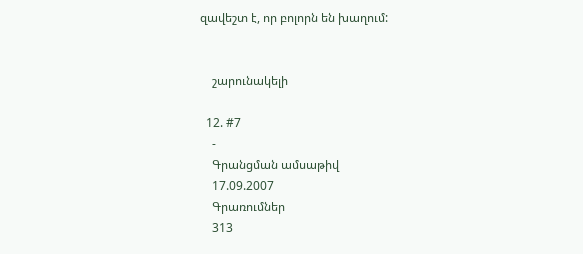զավեշտ է, որ բոլորն են խաղում:


    շարունակելի

  12. #7
    -
    Գրանցման ամսաթիվ
    17.09.2007
    Գրառումներ
    313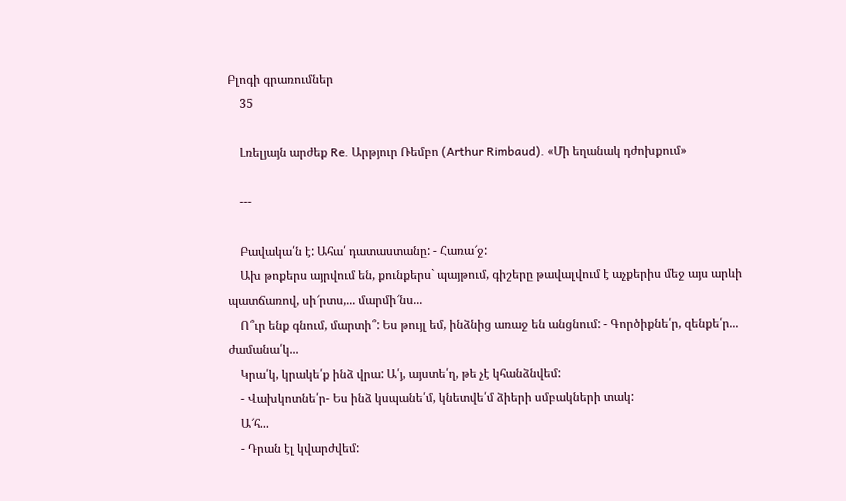Բլոգի գրառումներ
    35

    Լռելյայն արժեք Re. Արթյուր Ռեմբո (Arthur Rimbaud). «Մի եղանակ դժոխքում»

    ---

    Բավակա՛ն է: Ահա՛ դատաստանը: - Հառա՜ջ:
    Ախ թոքերս այրվում են, քունքերս` պայթում, գիշերը թավալվում է աչքերիս մեջ այս արևի պատճառով, սի՜րտս,... մարմի՜նս...
    Ո՞ւր ենք գնում, մարտի՞: Ես թույլ եմ, ինձնից առաջ են անցնում: - Գործիքնե՛ր, զենքե՛ր... ժամանա՛կ...
    Կրա՛կ, կրակե՛ք ինձ վրա: Ա՛յ, այստե՛ղ, թե չէ կհանձնվեմ:
    - Վախկոտնե՛ր- Ես ինձ կսպանե՛մ, կնետվե՛մ ձիերի սմբակների տակ:
    Ա՜հ...
    - Դրան էլ կվարժվեմ: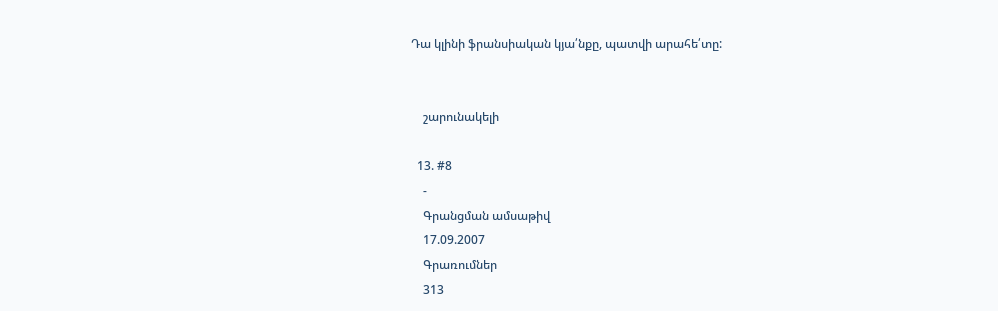Դա կլինի ֆրանսիական կյա՛նքը, պատվի արահե՛տը:


    շարունակելի

  13. #8
    -
    Գրանցման ամսաթիվ
    17.09.2007
    Գրառումներ
    313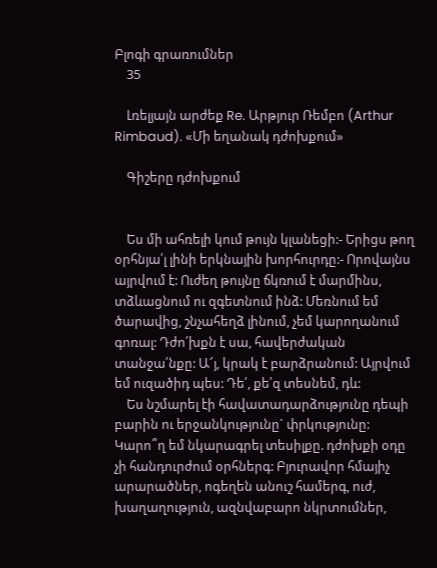Բլոգի գրառումներ
    35

    Լռելյայն արժեք Re. Արթյուր Ռեմբո (Arthur Rimbaud). «Մի եղանակ դժոխքում»

    Գիշերը դժոխքում


    Ես մի ահռելի կում թույն կլանեցի:- Երիցս թող օրհնյա՛լ լինի երկնային խորհուրդը:- Որովայնս այրվում է: Ուժեղ թույնը ճկռում է մարմինս, տձևացնում ու զգետնում ինձ: Մեռնում եմ ծարավից, շնչահեղձ լինում, չեմ կարողանում գոռալ: Դժո՛խքն է սա, հավերժական տանջա՛նքը: Ա՜յ, կրակ է բարձրանում: Այրվում եմ ուզածիդ պես: Դե՛, քե՛զ տեսնեմ, դև:
    Ես նշմարել էի հավատադարձությունը դեպի բարին ու երջանկությունը` փրկությունը: Կարո՞ղ եմ նկարագրել տեսիլքը. դժոխքի օդը չի հանդուրժում օրհներգ: Բյուրավոր հմայիչ արարածներ, ոգեղեն անուշ համերգ, ուժ, խաղաղություն, ազնվաբարո նկրտումներ,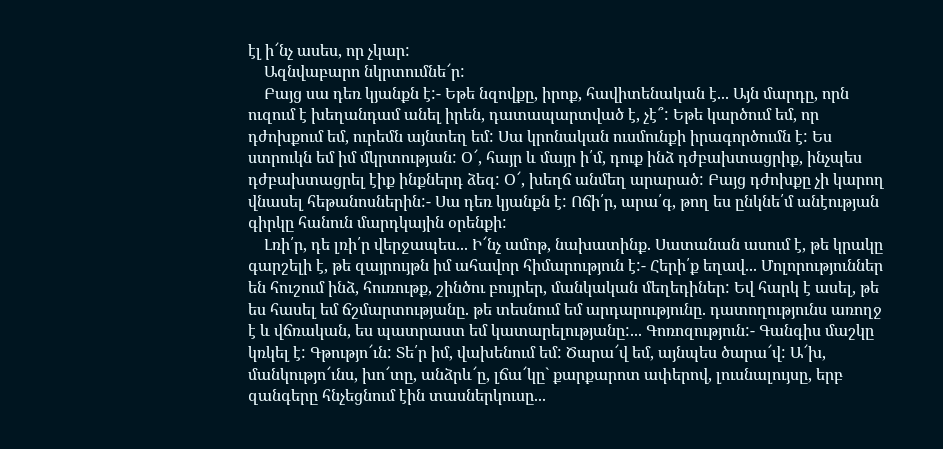էլ ի՜նչ ասես, որ չկար:
    Ազնվաբարո նկրտումնե՜ր:
    Բայց սա դեռ կյանքն է:- Եթե նզովքը, իրոք, հավիտենական է... Այն մարդը, որն ուզում է խեղանդամ անել իրեն, դատապարտված է, չէ՞: Եթե կարծում եմ, որ դժոխքում եմ, ուրեմն այնտեղ եմ: Սա կրոնական ուսմունքի իրագործումն է: Ես ստրուկն եմ իմ մկրտության: Օ՜, հայր և մայր ի՛մ, դուք ինձ դժբախտացրիք, ինչպես դժբախտացրել էիք ինքներդ ձեզ: Օ՜, խեղճ անմեղ արարած: Բայց դժոխքը չի կարող վնասել հեթանոսներին:- Սա դեռ կյանքն է: Ոճի՛ր, արա՛գ, թող ես ընկնե՛մ անէության գիրկը հանուն մարդկային օրենքի:
    Լռի՛ր, դե լռի՛ր վերջապես... Ի՜նչ ամոթ, նախատինք. Սատանան ասում է, թե կրակը գարշելի է, թե զայրույթն իմ ահավոր հիմարություն է:- Հերի՛ք եղավ... Մոլորություններ են հուշում ինձ, հուռութք, շինծու բույրեր, մանկական մեղեդիներ: Եվ հարկ է ասել, թե ես հասել եմ ճշմարտությանը. թե տեսնում եմ արդարությունը. դատողությունս առողջ է և վճռական, ես պատրաստ եմ կատարելությանը:... Գոռոզություն:- Գանգիս մաշկը կռկել է: Գթությո՜ւն: Տե՛ր իմ, վախենում եմ: Ծարա՜վ եմ, այնպես ծարա՜վ: Ա՜խ, մանկությո՜ւնս, խո՜տը, անձրև՜ը, լճա՜կը` քարքարոտ ափերով, լուսնալույսը, երբ զանգերը հնչեցնում էին տասներկուսը...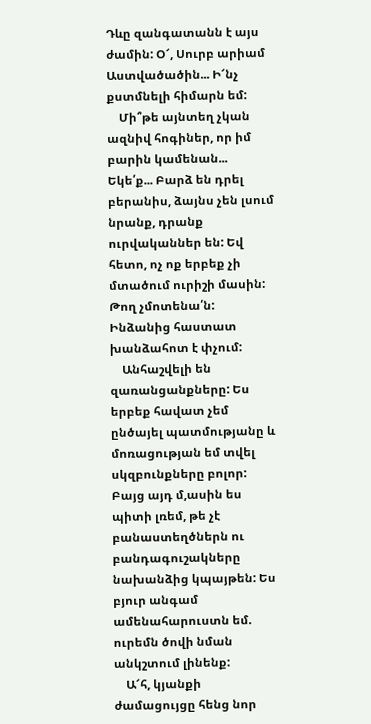Դևը զանգատանն է այս ժամին: Օ՜, Սուրբ արիամ Աստվածածին... Ի՜նչ քստմնելի հիմարն եմ:
    Մի՞թե այնտեղ չկան ազնիվ հոգիներ, որ իմ բարին կամենան... Եկե՛ք... Բարձ են դրել բերանիս, ձայնս չեն լսում նրանք, դրանք ուրվականներ են: Եվ հետո, ոչ ոք երբեք չի մտածում ուրիշի մասին: Թող չմոտենա՛ն: Ինձանից հաստատ խանձահոտ է փչում:
    Անհաշվելի են զառանցանքները: Ես երբեք հավատ չեմ ընծայել պատմությանը և մոռացության եմ տվել սկզբունքները բոլոր: Բայց այդ մ,ասին ես պիտի լռեմ, թե չէ բանաստեղծներն ու բանդագուշակները նախանձից կպայթեն: Ես բյուր անգամ ամենահարուստն եմ. ուրեմն ծովի նման անկշտում լինենք:
    Ա՜հ, կյանքի ժամացույցը հենց նոր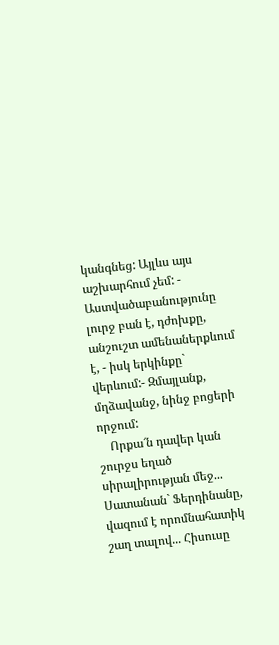կանգնեց: Այլևս այս աշխարհում չեմ: - Աստվածաբանությունը լուրջ բան է, դժոխքը, անշուշտ ամենաներքևում է, - իսկ երկինքը` վերևում:- Զմայլանք, մղձավանջ, նինջ բոցերի որջում:
    Որքա՜ն դավեր կան շուրջս եղած սիրալիրության մեջ... Սատանան` Ֆերդինանը, վազում է որոմնահատիկ շաղ տալով... Հիսուսը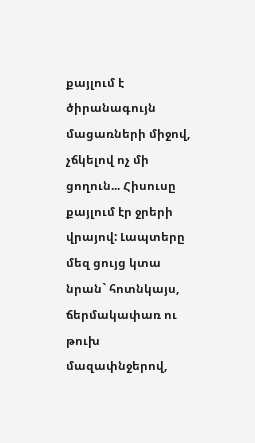քայլում է ծիրանագույն մացառների միջով, չճկելով ոչ մի ցողուն... Հիսուսը քայլում էր ջրերի վրայով: Լապտերը մեզ ցույց կտա նրան` հոտնկայս, ճերմակափառ ու թուխ մազափնջերով,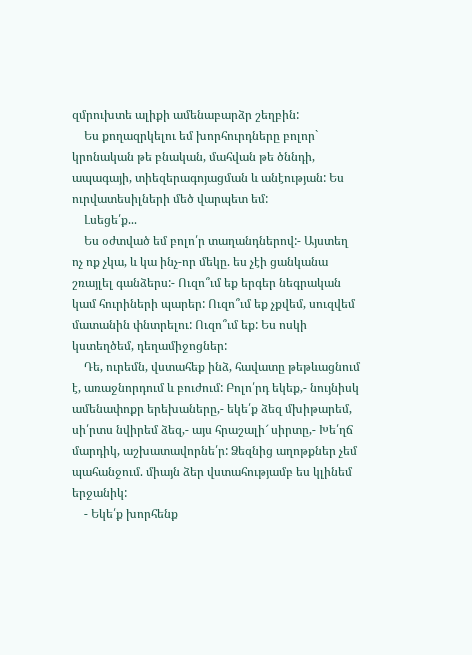զմրուխտե ալիքի ամենաբարձր շեղբին:
    Ես քողազրկելու եմ խորհուրդները բոլոր` կրոնական թե բնական, մահվան թե ծննդի, ապագայի, տիեզերագոյացման և անէության: Ես ուրվատեսիլների մեծ վարպետ եմ:
    Լսեցե՛ք...
    Ես օժտված եմ բոլո՛ր տաղանդներով:- Այստեղ ոչ ոք չկա, և կա ինչ-որ մեկը. ես չէի ցանկանա շռայլել գանձերս:- Ուզո՞ւմ եք երգեր նեգրական կամ հուրիների պարեր: Ուզո՞ւմ եք չքվեմ, սուզվեմ մատանին փնտրելու: Ուզո՞ւմ եք: Ես ոսկի կստեղծեմ, դեղամիջոցներ:
    Դե, ուրեմն, վստահեք ինձ, հավատը թեթևացնում է, առաջնորդում և բուժում: Բոլո՛րդ եկեք,- նույնիսկ ամենափոքր երեխաները,- եկե՛ք ձեզ մխիթարեմ, սի՛րտս նվիրեմ ձեզ,- այս հրաշալի՜ սիրտը,- Խե՛ղճ մարդիկ, աշխատավորնե՛ր: Ձեզնից աղոթքներ չեմ պահանջում. միայն ձեր վստահությամբ ես կլինեմ երջանիկ:
    - Եկե՛ք խորհենք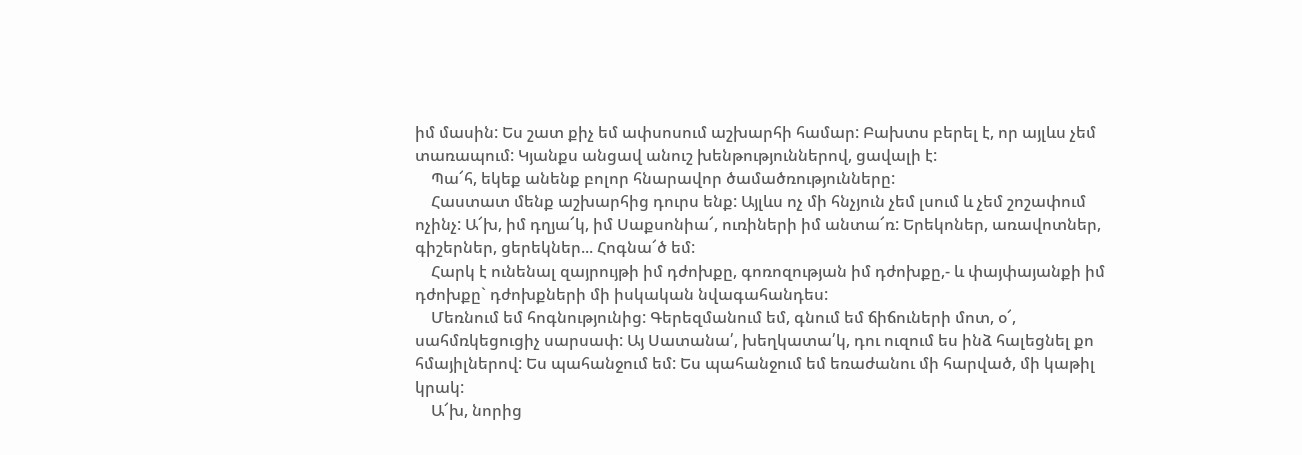իմ մասին: Ես շատ քիչ եմ ափսոսում աշխարհի համար: Բախտս բերել է, որ այլևս չեմ տառապում: Կյանքս անցավ անուշ խենթություններով, ցավալի է:
    Պա՜հ, եկեք անենք բոլոր հնարավոր ծամածռությունները:
    Հաստատ մենք աշխարհից դուրս ենք: Այլևս ոչ մի հնչյուն չեմ լսում և չեմ շոշափում ոչինչ: Ա՜խ, իմ դղյա՜կ, իմ Սաքսոնիա՜, ուռիների իմ անտա՜ռ: Երեկոներ, առավոտներ, գիշերներ, ցերեկներ... Հոգնա՜ծ եմ:
    Հարկ է ունենալ զայրույթի իմ դժոխքը, գոռոզության իմ դժոխքը,- և փայփայանքի իմ դժոխքը` դժոխքների մի իսկական նվագահանդես:
    Մեռնում եմ հոգնությունից: Գերեզմանում եմ, գնում եմ ճիճուների մոտ, օ՜, սահմռկեցուցիչ սարսափ: Այ Սատանա՛, խեղկատա՛կ, դու ուզում ես ինձ հալեցնել քո հմայիլներով: Ես պահանջում եմ: Ես պահանջում եմ եռաժանու մի հարված, մի կաթիլ կրակ:
    Ա՜խ, նորից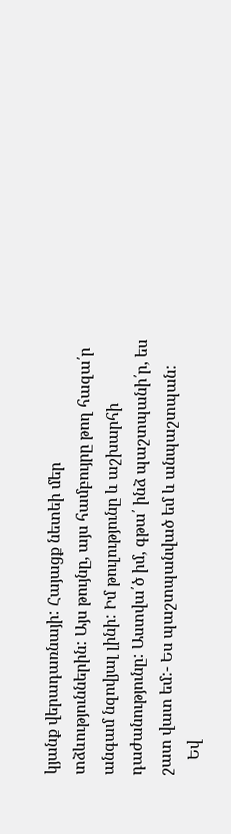կյանք վերադառնայի: Հայացք նետեի մեր տձևություններին: Այս թույնը, այս համբույրը թող հազա՛ր անգամ նզովյալ լինի: Իմ թուլությունը և աշխարհի դաժանությունը: Աստվա՛ծ իմ, գթա՛ ինձ պաշտպանի՛ր, ես շատ վատ եմ:- Ես պաշտպանված եմ և անպաշտպան:
    Եվ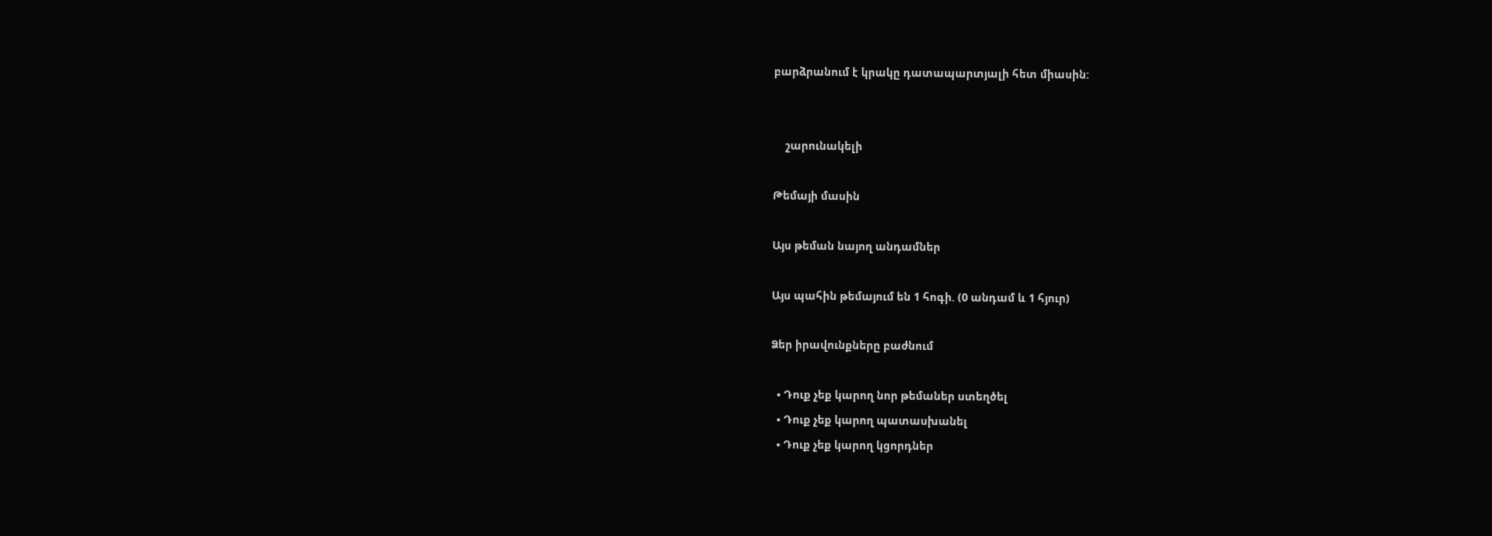բարձրանում է կրակը դատապարտյալի հետ միասին:


    շարունակելի

Թեմայի մասին

Այս թեման նայող անդամներ

Այս պահին թեմայում են 1 հոգի. (0 անդամ և 1 հյուր)

Ձեր իրավունքները բաժնում

  • Դուք չեք կարող նոր թեմաներ ստեղծել
  • Դուք չեք կարող պատասխանել
  • Դուք չեք կարող կցորդներ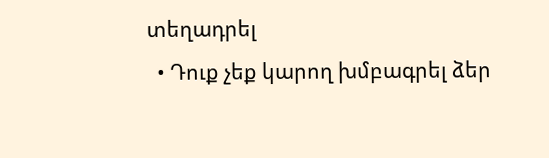տեղադրել
  • Դուք չեք կարող խմբագրել ձեր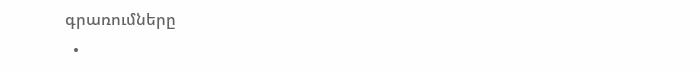գրառումները
  •